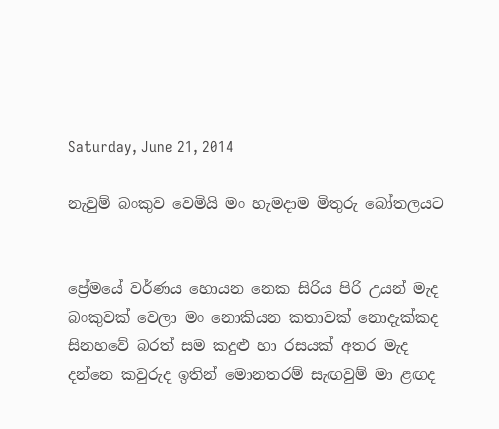Saturday, June 21, 2014

නැවුම් බංකුව වෙමියි මං හැමදාම මිතුරු බෝතලයට


ප්‍රේමයේ වර්ණය හොයන නෙක සිරිය පිරි උයන් මැද
බංකුවක් වෙලා මං නොකියන කතාවක් නොදැක්කද
සිනහවේ බරත් සම කදුළු හා රසයක් අතර මැද
දන්නෙ කවුරුද ඉතින් මොනතරම් සැඟවුම් මා ළඟද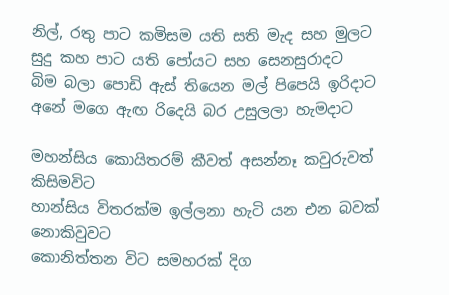නිල්, රතු පාට කමිසම යති සති මැද සහ මුලට
සුදු කහ පාට යති පෝයට සහ සෙනසුරාදට
බිම බලා පොඩි ඇස් තියෙන මල් පිපෙයි ඉරිදාට
අනේ මගෙ ඇඟ රිදෙයි බර උසුලලා හැමදාට

මහන්සිය කොයිතරම් කීවත් අසන්නෑ කවුරුවත් කිසිමවිට
හාන්සිය විතරක්ම ඉල්ලනා හැටි යන එන බවක් නොකිවුවට
කොනිත්තන විට සමහරක් දිග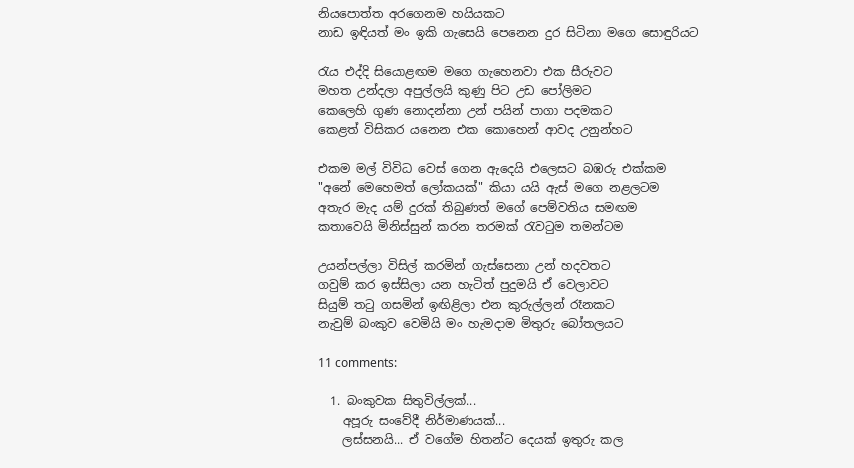නියපොත්ත අරගෙනම හයියකට
නාඩ ඉඳියත් මං ඉකි ගැසෙයි පෙනෙන දුර සිටිනා මගෙ සොඳුරියට

රැය එද්දි සියොළඟම මගෙ ගැහෙනවා එක සීරුවට‍
මහත උන්දලා අපුල්ලයි කුණු පිට උඩ පෝලිමට
කෙලෙහි ගුණ නොදන්නා උන් පයින් පාගා පදමකට
කෙළත් විසිකර යනෙන එක කොහෙන් ආවද උනුන්හට

එකම මල් විවිධ වෙස් ගෙන ඇදෙයි එලෙසට බඹරු එක්කම
"අනේ මෙහෙමත් ලෝකයක්" කියා යයි ඇස් මගෙ නළලටම
අතැර මැද යම් දුරක් තිබුණත් මගේ පෙම්වතිය සමඟම
කතාවෙයි මිනිස්සුන් කරන තරමක් රැවටුම තමන්ටම

උයන්පල්ලා විසිල් කරමින් ගැස්සෙනා උන් හදවතට
ගවුම් කර ඉස්සිලා යන හැටිත් පුදුමයි ඒ වෙලාවට
සියුම් තටු ගසමින් ඉඟිළිලා එන කුරුල්ලන් රෑනකට
නැවුම් බංකුව වෙමියි මං හැමදාම මිතුරු බෝතලයට

11 comments:

  1. බංකුවක සිතුවිල්ලක්...
    අපූරු සංවේදී නිර්මාණයක්...
    ලස්සනයි... ඒ වගේම හිතන්ට දෙයක් ඉතුරු කල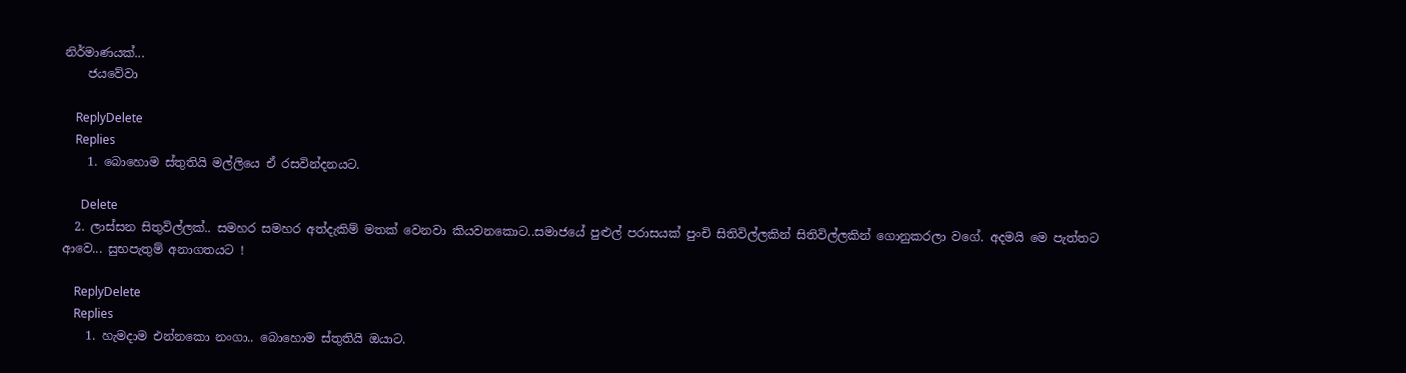නිර්මාණයක්...
    ජයවේවා

    ReplyDelete
    Replies
    1. බොහොම ස්තුතියි මල්ලියෙ ඒ රසවින්දනයට.

      Delete
  2. ලාස්සන සිතුවිල්ලක්.. සමහර සමහර අත්දැකිම් මතක් වෙනවා කියවනකොට..සමාජයේ පුළුල් පරාසයක් පුංචි සිතිවිල්ලකින් සිතිවිල්ලකින් ගොනුකරලා වගේ. අදමයි මෙ පැත්තට ආවෙ... සුභපැතුම් අනාගතයට !

    ReplyDelete
    Replies
    1. හැමදාම එන්නකො නංගා.. බොහොම ස්තුතියි ඔයාට.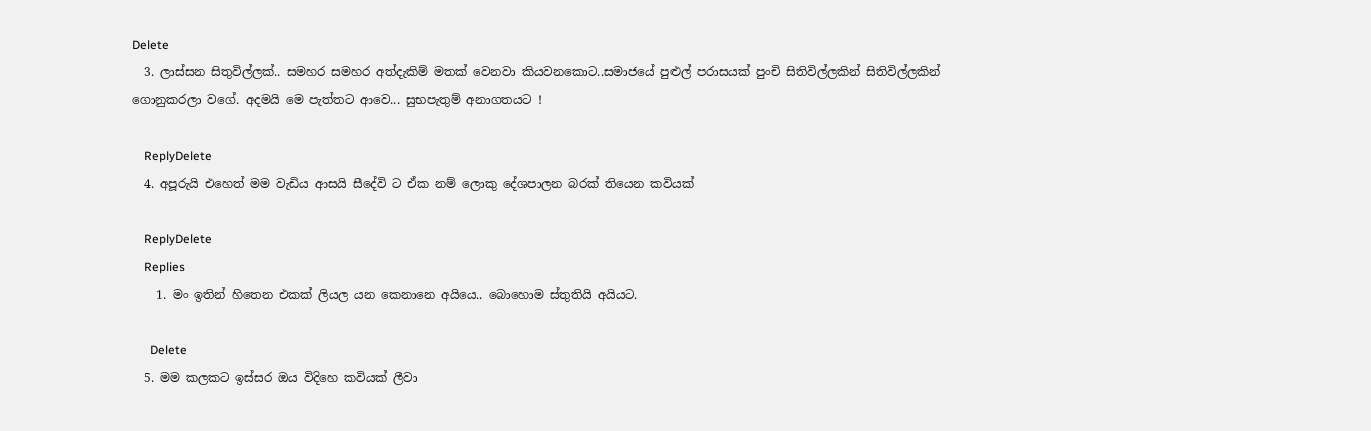Delete
  3. ලාස්සන සිතුවිල්ලක්.. සමහර සමහර අත්දැකිම් මතක් වෙනවා කියවනකොට..සමාජයේ පුළුල් පරාසයක් පුංචි සිතිවිල්ලකින් සිතිවිල්ලකින් ගොනුකරලා වගේ. අදමයි මෙ පැත්තට ආවෙ... සුභපැතුම් අනාගතයට !

    ReplyDelete
  4. අපූරුයි එහෙත් මම වැඩිය ආසයි සීදේවි ට ඒක නම් ලොකු දේශපාලන බරක් තියෙන කවියක්

    ReplyDelete
    Replies
    1. මං ඉතින් හිතෙන එකක් ලියල යන කෙනානෙ අයියෙ.. බොහොම ස්තුතියි අයියට.

      Delete
  5. මම කලකට ඉස්සර ඔය විදිහෙ කවියක් ලීවා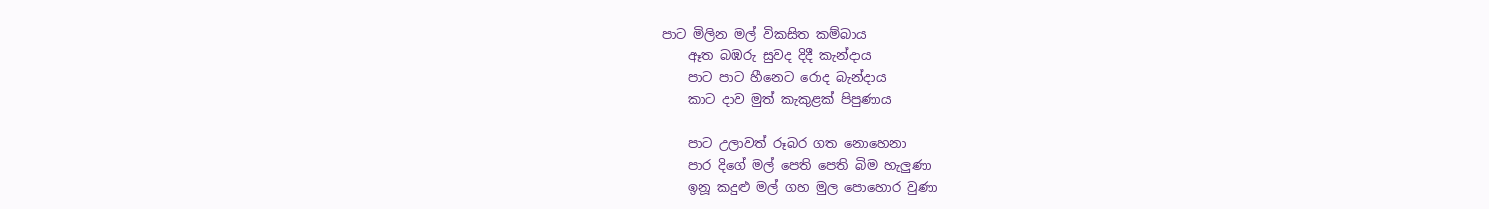පාට මිලින මල් විකසිත කම්බාය
    ඈත බඹරු සුවද දිදී කැන්දාය
    පාට පාට හීනෙට රොද බැන්දාය
    කාට දාව මුත් කැකුළක් පිපුණාය

    පාට උලාවත් රූබර ගත නොහෙනා
    පාර දිගේ මල් පෙති පෙති බිම හැලුණා
    ඉනූ කදුළු මල් ගහ මුල පොහොර වුණා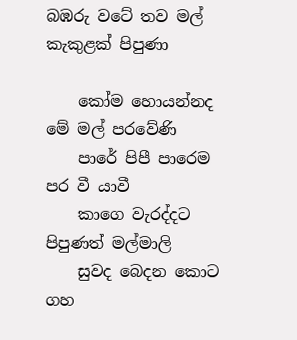බඹරු වටේ තව මල් කැකුළක් පිපුණා

    කෝම හොයන්නද මේ මල් පරවේණි
    පාරේ පිපී පාරෙම පර වී යාවී
    කාගෙ වැරද්දට පිපුණත් මල්මාලි
    සුවද බෙදන කොට ගහ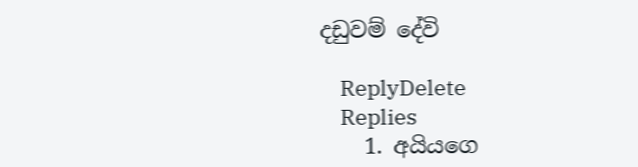දඩුවම් දේවි

    ReplyDelete
    Replies
    1. අයියගෙ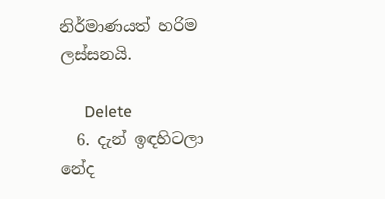නිර්මාණයත් හරිම ලස්සනයි.

      Delete
  6. දැන් ඉඳහිටලා නේද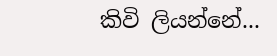කිවි ලියන්නේ...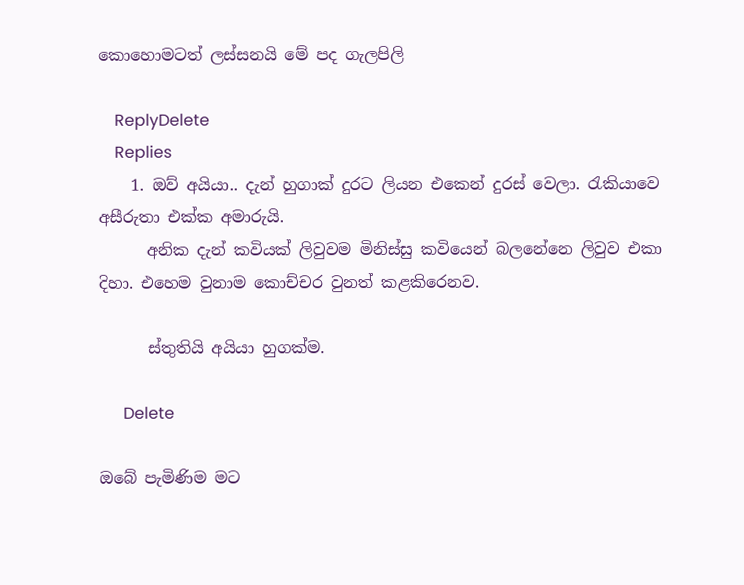කොහොමටත් ලස්සනයි මේ පද ගැලපිලි

    ReplyDelete
    Replies
    1. ඔව් අයියා.. දැන් හුගාක් දුරට ලියන එකෙන් දුරස් වෙලා. රැකියාවෙ අසීරුතා එක්ක අමාරුයි.
      අනික දැන් කවියක් ලිවුවම මිනිස්සු කවියෙන් බලනේනෙ ලිවුව එකා දිහා. එහෙම වුනාම කොච්චර වුනත් කළකිරෙනව.

      ස්තුතියි අයියා හුගක්ම.

      Delete

ඔබේ පැමිණිම මට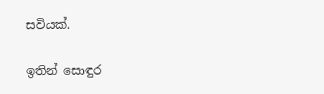සවියක්.

ඉතින් සොඳුර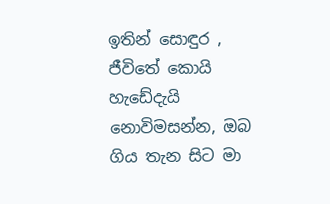ඉතින් සොඳුර , ජීවිතේ කොයි හැඩේදැයි නොවිමසන්න, ඔබ ගිය තැන සිට මා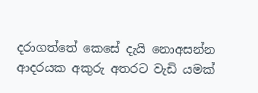දරාගත්තේ කෙසේ දැයි නොඅසන්න  ආදරයක අකුරු අතරට වැඩි යමක්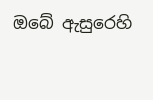ඔබේ ඇසුරෙහි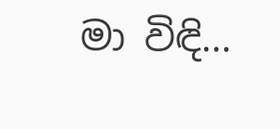මා විඳි...